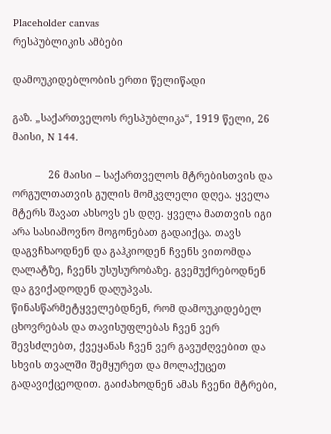Placeholder canvas
რესპუბლიკის ამბები

დამოუკიდებლობის ერთი წელიწადი

გაზ. „საქართველოს რესპუბლიკა“, 1919 წელი, 26 მაისი, N 144.

            26 მაისი – საქართველოს მტრებისთვის და ორგულთათვის გულის მომკვლელი დღეა. ყველა მტერს შავათ ახსოვს ეს დღე. ყველა მათთვის იგი არა სასიამოვნო მოგონებათ გადაიქცა. თავს დაგვჩხაოდნენ და გაჰკიოდენ ჩვენს ვითომდა ღალატზე, ჩვენს უსუსურობაზე. გვემუქრებოდნენ და გვიქადოდენ დაღუპვას. წინასწარმეტყველებდნენ, რომ დამოუკიდებელ ცხოვრებას და თავისუფლებას ჩვენ ვერ შევსძლებთ, ქვეყანას ჩვენ ვერ გავუძღვებით და სხვის თვალში შემყურეთ და მოლაქუცეთ გადავიქცეოდით. გაიძახოდნენ ამას ჩვენი მტრები,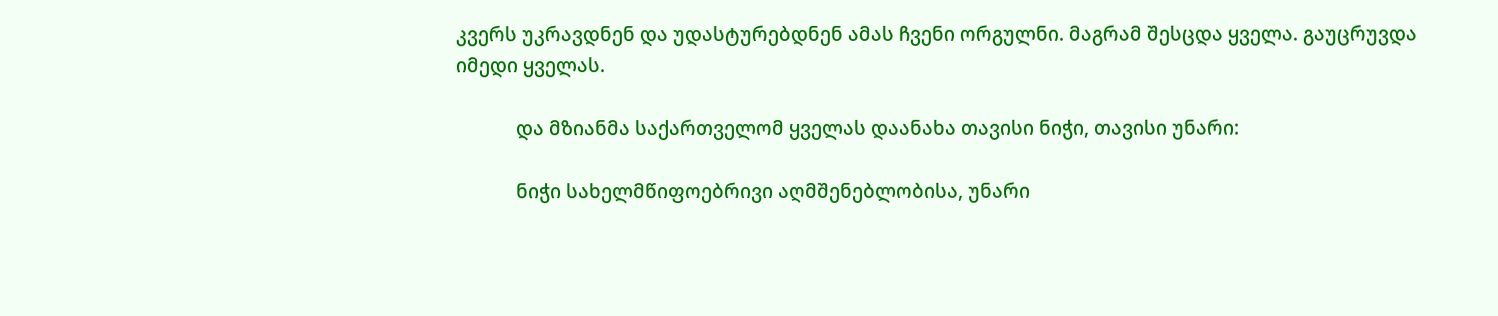კვერს უკრავდნენ და უდასტურებდნენ ამას ჩვენი ორგულნი. მაგრამ შესცდა ყველა. გაუცრუვდა იმედი ყველას.

            და მზიანმა საქართველომ ყველას დაანახა თავისი ნიჭი, თავისი უნარი:

            ნიჭი სახელმწიფოებრივი აღმშენებლობისა, უნარი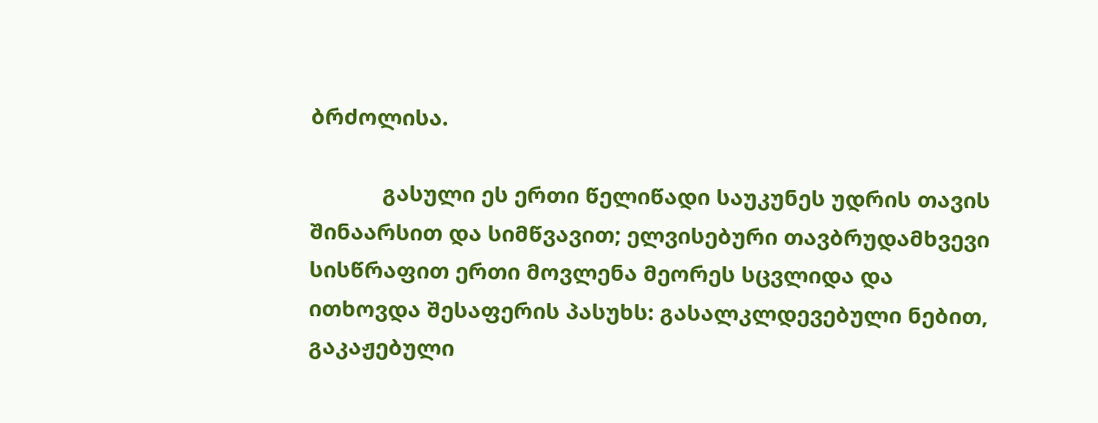ბრძოლისა.

            გასული ეს ერთი წელიწადი საუკუნეს უდრის თავის შინაარსით და სიმწვავით; ელვისებური თავბრუდამხვევი სისწრაფით ერთი მოვლენა მეორეს სცვლიდა და ითხოვდა შესაფერის პასუხს: გასალკლდევებული ნებით, გაკაჟებული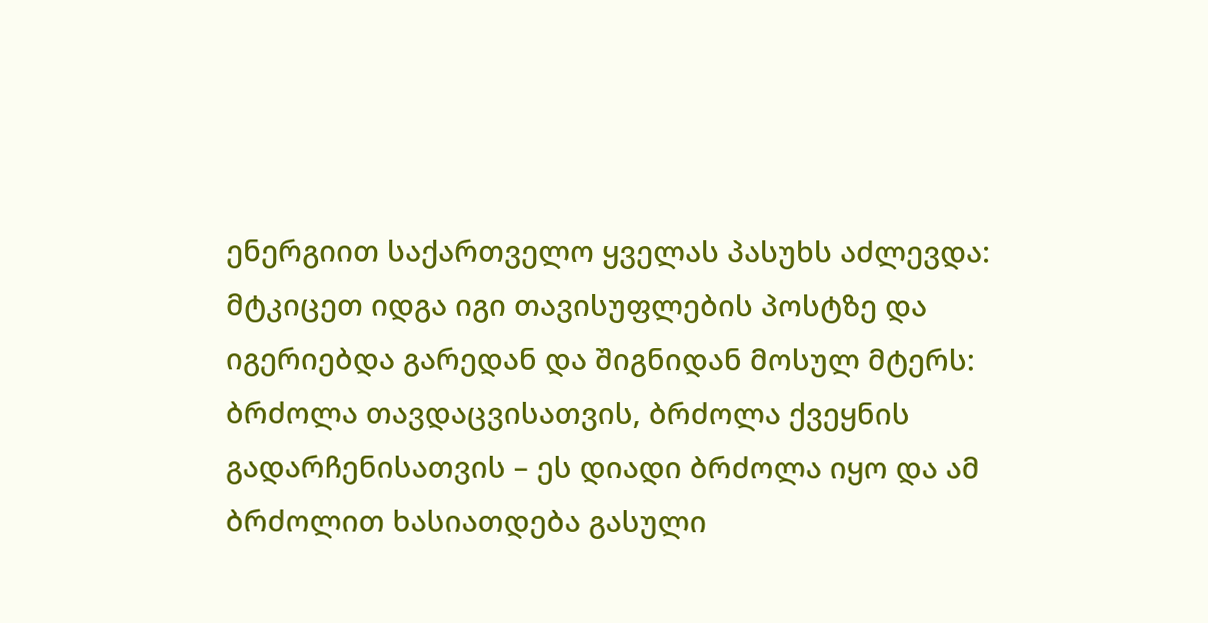ენერგიით საქართველო ყველას პასუხს აძლევდა: მტკიცეთ იდგა იგი თავისუფლების პოსტზე და იგერიებდა გარედან და შიგნიდან მოსულ მტერს: ბრძოლა თავდაცვისათვის, ბრძოლა ქვეყნის გადარჩენისათვის – ეს დიადი ბრძოლა იყო და ამ ბრძოლით ხასიათდება გასული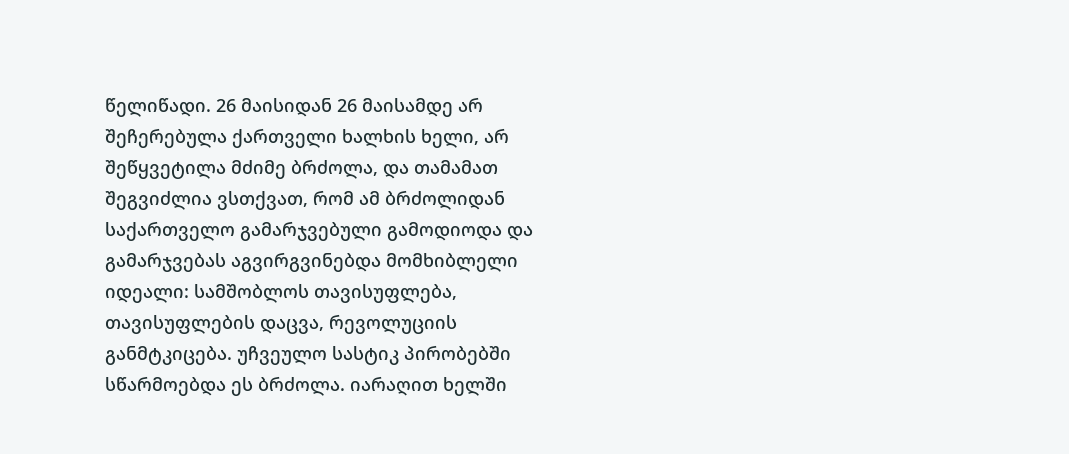წელიწადი. 26 მაისიდან 26 მაისამდე არ შეჩერებულა ქართველი ხალხის ხელი, არ შეწყვეტილა მძიმე ბრძოლა, და თამამათ შეგვიძლია ვსთქვათ, რომ ამ ბრძოლიდან საქართველო გამარჯვებული გამოდიოდა და გამარჯვებას აგვირგვინებდა მომხიბლელი იდეალი: სამშობლოს თავისუფლება, თავისუფლების დაცვა, რევოლუციის განმტკიცება. უჩვეულო სასტიკ პირობებში სწარმოებდა ეს ბრძოლა. იარაღით ხელში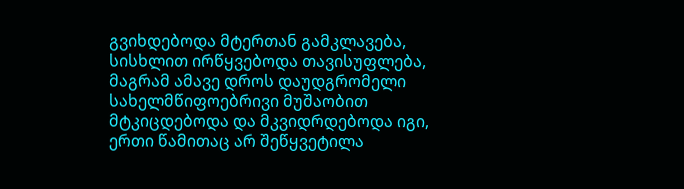გვიხდებოდა მტერთან გამკლავება, სისხლით ირწყვებოდა თავისუფლება, მაგრამ ამავე დროს დაუდგრომელი სახელმწიფოებრივი მუშაობით მტკიცდებოდა და მკვიდრდებოდა იგი, ერთი წამითაც არ შეწყვეტილა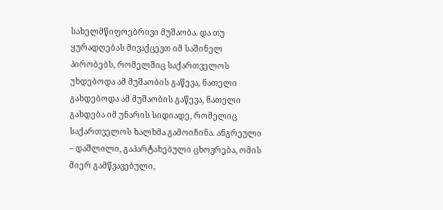სახელმწიფოებრივი მუშაობა. და თუ ყურადღებას მივაქცევთ იმ საშინელ პირობებს, რომელშიც საქართველოს უხდებოდა ამ მუშაობის გაწევა, ნათელი გახდებოდა ამ მუშაობის გაწევა, ნათელი გახდება იმ უნარის სიდიადე, რომელიც საქართველოს ხალხმა გამოიჩინა. ანგრეული – დაშლილი, გაპარტახებული ცხოვრება, ომის მიერ გამწვავებული,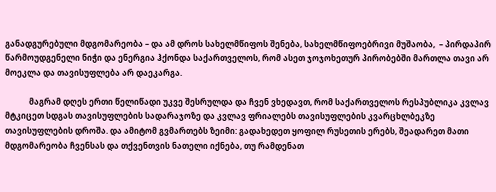განადგურებული მდგომარეობა – და ამ დროს სახელმწიფოს შენება, სახელმწიფოებრივი მუშაობა,  – პირდაპირ წარმოუდგენელი ნიჭი და ენერგია ჰქონდა საქართველოს, რომ ასეთ ჯოჯოხეთურ პირობებში მართლა თავი არ მოეკლა და თავისუფლება არ დაეკარგა.

            მაგრამ დღეს ერთი წელიწადი უკვე შესრულდა და ჩვენ ვხედავთ, რომ საქართველოს რესპუბლიკა კვლავ მტკიცეთ სდგას თავისუფლების სადარაჯოზე და კვლავ ფრიალებს თავისუფლების კვარცხლბეკზე თავისუფლების დროშა. და ამიტომ გვმართებს ზეიმი: გადახედეთ ყოფილ რუსეთის ერებს, შეადარეთ მათი მდგომარეობა ჩვენსას და თქვენთვის ნათელი იქნება, თუ რამდენათ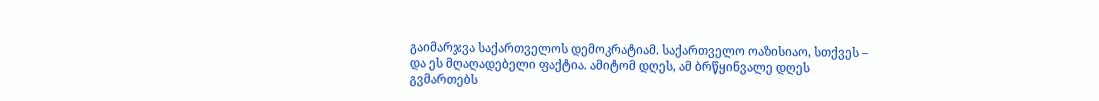გაიმარჯვა საქართველოს დემოკრატიამ. საქართველო ოაზისიაო, სთქვეს – და ეს მღაღადებელი ფაქტია. ამიტომ დღეს, ამ ბრწყინვალე დღეს გვმართებს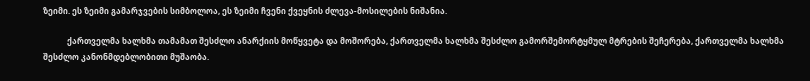ზეიმი. ეს ზეიმი გამარჯვების სიმბოლოა, ეს ზეიმი ჩვენი ქვეყნის ძლევა-მოსილების ნიშანია.

            ქართველმა ხალხმა თამამათ შესძლო ანარქიის მოწყვეტა და მოშორება, ქართველმა ხალხმა შესძლო გამორშემორტყმულ მტრების შეჩერება, ქართველმა ხალხმა შესძლო კანონმდებლობითი მუშაობა.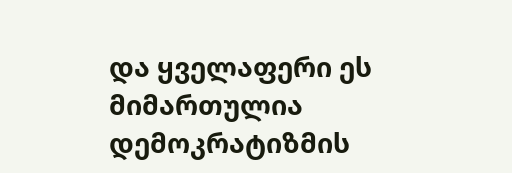და ყველაფერი ეს მიმართულია დემოკრატიზმის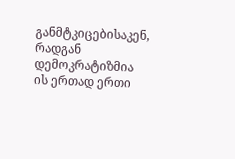განმტკიცებისაკენ, რადგან დემოკრატიზმია ის ერთად ერთი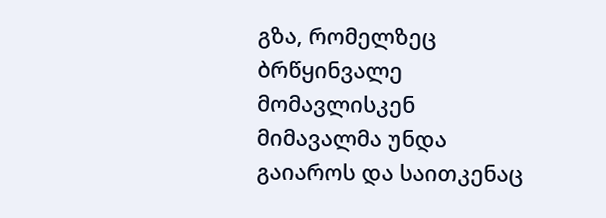გზა, რომელზეც ბრწყინვალე მომავლისკენ მიმავალმა უნდა გაიაროს და საითკენაც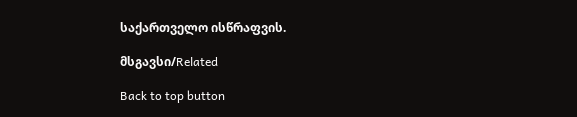საქართველო ისწრაფვის.

მსგავსი/Related

Back to top button